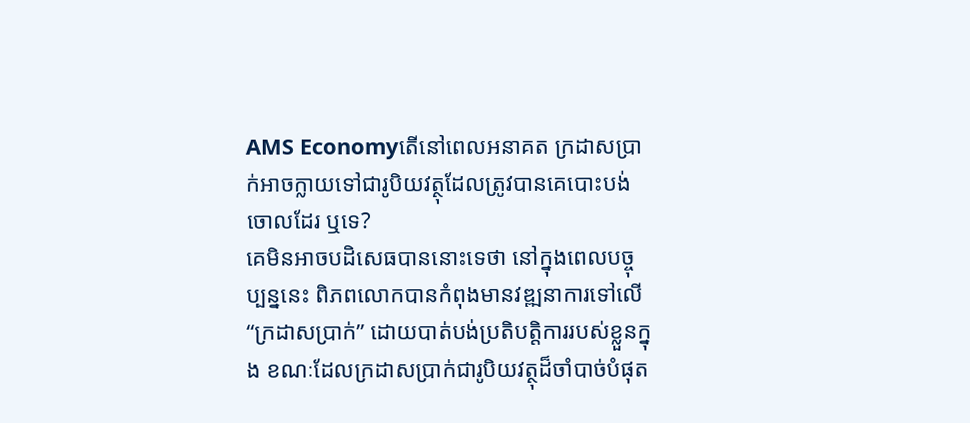AMS Economyតើនៅពេលអនាគត ក្រដាសប្រាក់អាចក្លាយទៅជារូបិយវត្ថុដែលត្រូវបានគេបោះបង់ចោលដែរ ឬទេ?
គេមិនអាចបដិសេធបាននោះទេថា នៅក្នុងពេលបច្ចុប្បន្ននេះ ពិភពលោកបានកំពុងមានវឌ្ឍនាការទៅលើ “ក្រដាសប្រាក់” ដោយបាត់បង់ប្រតិបត្តិការរបស់ខ្លួនក្នុង ខណៈដែលក្រដាសប្រាក់ជារូបិយវត្ថុដ៏ចាំបាច់បំផុត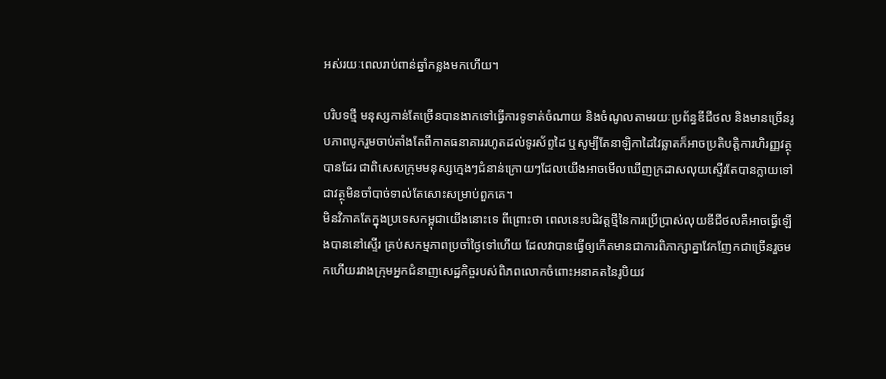អស់រយៈពេលរាប់ពាន់ឆ្នាំកន្លងមកហើយ។

បរិបទថ្មី មនុស្សកាន់តែច្រើនបានងាកទៅធ្វើការទូទាត់ចំណាយ និងចំណូលតាមរយៈប្រព័ន្ធឌីជីថល និងមានច្រើនរូបភាពបូករួមចាប់តាំងតែពីកាតធនាគាររហូតដល់ទូរស័ព្ទដៃ ឬសូម្បីតែនាឡិកាដៃវៃឆ្លាតក៏អាចប្រតិបត្តិការហិរញ្ញវត្ថុបានដែរ ជាពិសេសក្រុមមនុស្សក្មេងៗជំនាន់ក្រោយៗដែលយើងអាចមើលឃើញក្រដាសលុយស្ទើរតែបានក្លាយទៅជាវត្ថុមិនចាំបាច់ទាល់តែសោះសម្រាប់ពួកគេ។
មិនវិភាគតែក្នុងប្រទេសកម្ពុជាយើងនោះទេ ពីព្រោះថា ពេលនេះបដិវត្តថ្មីនៃការប្រើប្រាស់លុយឌីជីថលគឺអាចធ្វើឡើងបាននៅស្ទើរ គ្រប់សកម្មភាពប្រចាំថ្ងៃទៅហើយ ដែលវាបានធ្វើឲ្យកើតមានជាការពិភាក្សាគ្នាវែកញែកជាច្រើនរួចមកហើយរវាងក្រុមអ្នកជំនាញសេដ្ឋកិច្ចរបស់ពិភពលោកចំពោះអនាគតនៃរូបិយវ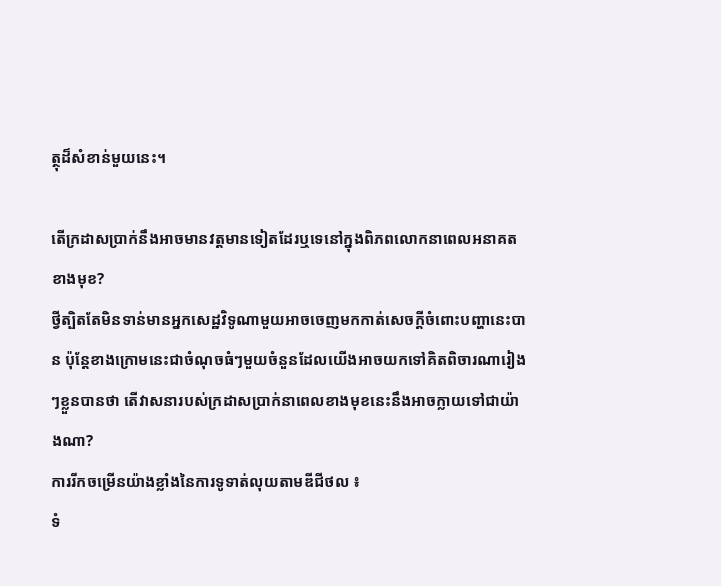ត្ថុដ៏សំខាន់មួយនេះ។

តើក្រដាសប្រាក់នឹងអាចមានវត្តមានទៀតដែរឬទេនៅក្នុងពិភពលោកនាពេលអនាគតខាងមុខ?
ថ្វីត្បិតតែមិនទាន់មានអ្នកសេដ្ឋវិទូណាមួយអាចចេញមកកាត់សេចក្តីចំពោះបញ្ហានេះបាន ប៉ុន្តែខាងក្រោមនេះជាចំណុចធំៗមួយចំនួនដែលយើងអាចយកទៅគិតពិចារណារៀងៗខ្លួនបានថា តើវាសនារបស់ក្រដាសប្រាក់នាពេលខាងមុខនេះនឹងអាចក្លាយទៅជាយ៉ាងណា?
ការរីកចម្រើនយ៉ាងខ្លាំងនៃការទូទាត់លុយតាមឌីជីថល ៖
ទំ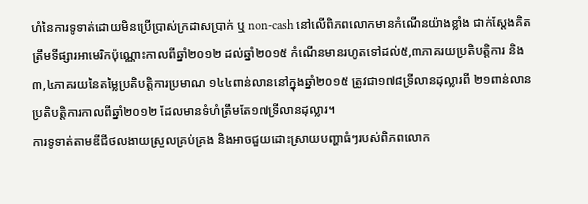ហំនៃការទូទាត់ដោយមិនប្រើប្រាស់ក្រដាសប្រាក់ ឬ non-cash នៅលើពិភពលោកមានកំណើនយ៉ាងខ្លាំង ជាក់ស្តែងគិតត្រឹមទីផ្សារអាមេរិកប៉ុណ្ណោះកាលពីឆ្នាំ២០១២ ដល់ឆ្នាំ២០១៥ កំណើនមានរហូតទៅដល់៥,៣ភាគរយប្រតិបត្តិការ និង ៣,៤ភាគរយនៃតម្លៃប្រតិបត្តិការប្រមាណ ១៤៤ពាន់លាននៅក្នុងឆ្នាំ២០១៥ ត្រូវជា១៧៨ទ្រីលានដុល្លារពី ២១ពាន់លានប្រតិបត្តិការកាលពីឆ្នាំ២០១២ ដែលមានទំហំត្រឹមតែ១៧ទ្រីលានដុល្លារ។
ការទូទាត់តាមឌីជីថលងាយស្រួលគ្រប់គ្រង និងអាចជួយដោះស្រាយបញ្ហាធំៗរបស់ពិភពលោក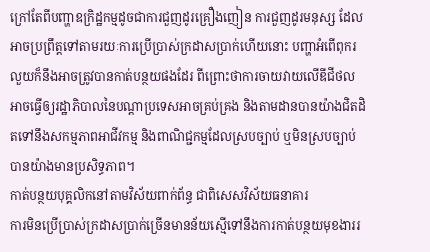ក្រៅតែពីបញ្ហាឧក្រិដ្ឋកម្មដូចជាការជួញដូរគ្រឿងញៀន ការជួញដូរមនុស្ស ដែលអាចប្រព្រឹត្តទៅតាមរយៈការប្រើប្រាស់ក្រដាសប្រាក់ហើយនោះ បញ្ហាអំពើពុករលួយក៏នឹងអាចត្រូវបានកាត់បន្ថយផងដែរ ពីព្រោះថាការចាយវាយលើឌីជីថលអាចធ្វើឲ្យរដ្ឋាភិបាលនៃបណ្តាប្រទេសអាចគ្រប់គ្រង និងតាមដានបានយ៉ាងជិតដិតទៅនឹងសកម្មភាពអាជីវកម្ម និងពាណិជ្ជកម្មដែលស្របច្បាប់ ឬមិនស្របច្បាប់បានយ៉ាងមានប្រសិទ្ធភាព។
កាត់បន្ថយបុគ្គលិកនៅតាមវិស័យពាក់ព័ន្ធ ជាពិសេសវិស័យធនាគារ
ការមិនប្រើប្រាស់ក្រដាសប្រាក់ច្រើនមានន័យស្មើទៅនឹងការកាត់បន្ថយមុខងាររ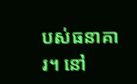បស់ធនាគារ។ នៅ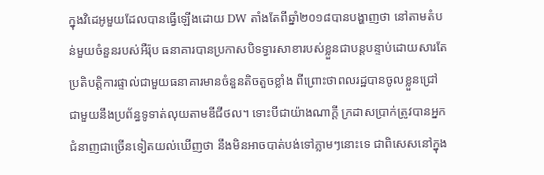ក្នុងវិដេអូមួយដែលបានធ្វើឡើងដោយ DW តាំងតែពីឆ្នាំ២០១៨បានបង្ហាញថា នៅតាមតំបន់មួយចំនួនរបស់អឺរ៉ុប ធនាគារបានប្រកាសបិទទ្វារសាខារបស់ខ្លួនជាបន្តបន្ទាប់ដោយសារតែប្រតិបត្តិការផ្ទាល់ជាមួយធនាគារមានចំនួនតិចតួចខ្លាំង ពីព្រោះថាពលរដ្ឋបានចូលខ្លួនជ្រៅជាមួយនឹងប្រព័ន្ធទូទាត់លុយតាមឌីជីថល។ ទោះបីជាយ៉ាងណាក្តី ក្រដាសប្រាក់ត្រូវបានអ្នកជំនាញជាច្រើនទៀតយល់ឃើញថា នឹងមិនអាចបាត់បង់ទៅភ្លាមៗនោះទេ ជាពិសេសនៅក្នុង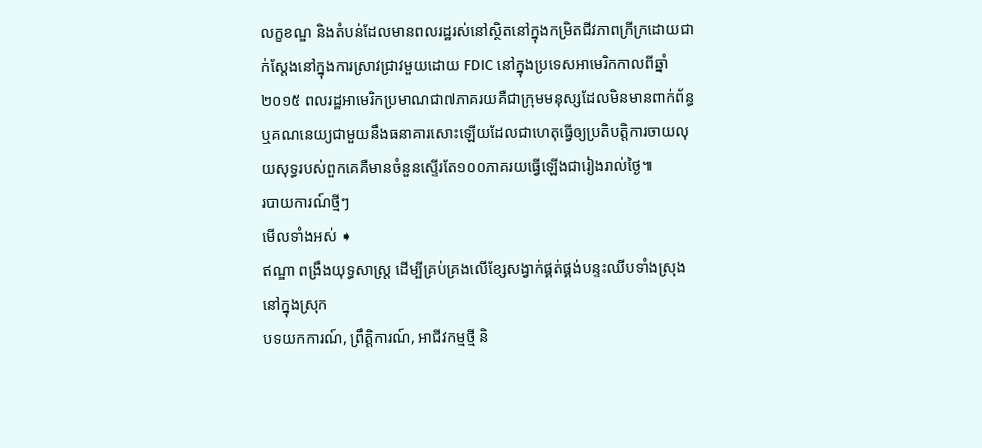លក្ខខណ្ឌ និងតំបន់ដែលមានពលរដ្ឋរស់នៅស្ថិតនៅក្នុងកម្រិតជីវភាពក្រីក្រដោយជាក់ស្តែងនៅក្នុងការស្រាវជ្រាវមួយដោយ FDIC នៅក្នុងប្រទេសអាមេរិកកាលពីឆ្នាំ២០១៥ ពលរដ្ឋអាមេរិកប្រមាណជា៧ភាគរយគឺជាក្រុមមនុស្សដែលមិនមានពាក់ព័ន្ធ ឬគណនេយ្យជាមួយនឹងធនាគារសោះឡើយដែលជាហេតុធ្វើឲ្យប្រតិបត្តិការចាយលុយសុទ្ធរបស់ពួកគេគឺមានចំនួនស្ទើរតែ១០០ភាគរយធ្វើឡើងជារៀងរាល់ថ្ងៃ៕
របាយការណ៍ថ្មីៗ
មើលទាំងអស់ ➧
ឥណ្ឌា ពង្រឹងយុទ្ធសាស្ត្រ ដើម្បីគ្រប់គ្រងលើខ្សែសង្វាក់ផ្គត់ផ្គង់បន្ទះឈីបទាំងស្រុងនៅក្នុងស្រុក
បទយកការណ៍, ព្រឹត្តិការណ៍, អាជីវកម្មថ្មី និ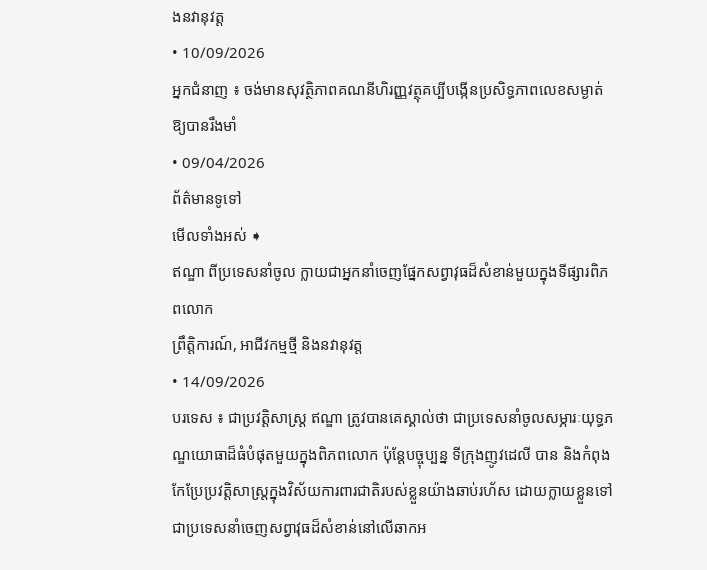ងនវានុវត្ត
• 10/09/2026
អ្នកជំនាញ ៖ ចង់មានសុវត្ថិភាពគណនីហិរញ្ញវត្ថុគប្បីបង្កើនប្រសិទ្ធភាពលេខសម្ងាត់ឱ្យបានរឹងមាំ
• 09/04/2026
ព័ត៌មានទូទៅ
មើលទាំងអស់ ➧
ឥណ្ឌា ពីប្រទេសនាំចូល ក្លាយជាអ្នកនាំចេញផ្នែកសព្វាវុធដ៏សំខាន់មួយក្នុងទីផ្សារពិភពលោក
ព្រឹត្តិការណ៍, អាជីវកម្មថ្មី និងនវានុវត្ត
• 14/09/2026
បរទេស ៖ ជាប្រវត្តិសាស្ត្រ ឥណ្ឌា ត្រូវបានគេស្គាល់ថា ជាប្រទេសនាំចូលសម្ភារៈយុទ្ធភណ្ឌយោធាដ៏ធំបំផុតមួយក្នុងពិភពលោក ប៉ុន្តែបច្ចុប្បន្ន ទីក្រុងញូវដេលី បាន និងកំពុងកែប្រែប្រវត្តិសាស្ត្រក្នុងវិស័យការពារជាតិរបស់ខ្លួនយ៉ាងឆាប់រហ័ស ដោយក្លាយខ្លួនទៅជាប្រទេសនាំចេញសព្វាវុធដ៏សំខាន់នៅលើឆាកអ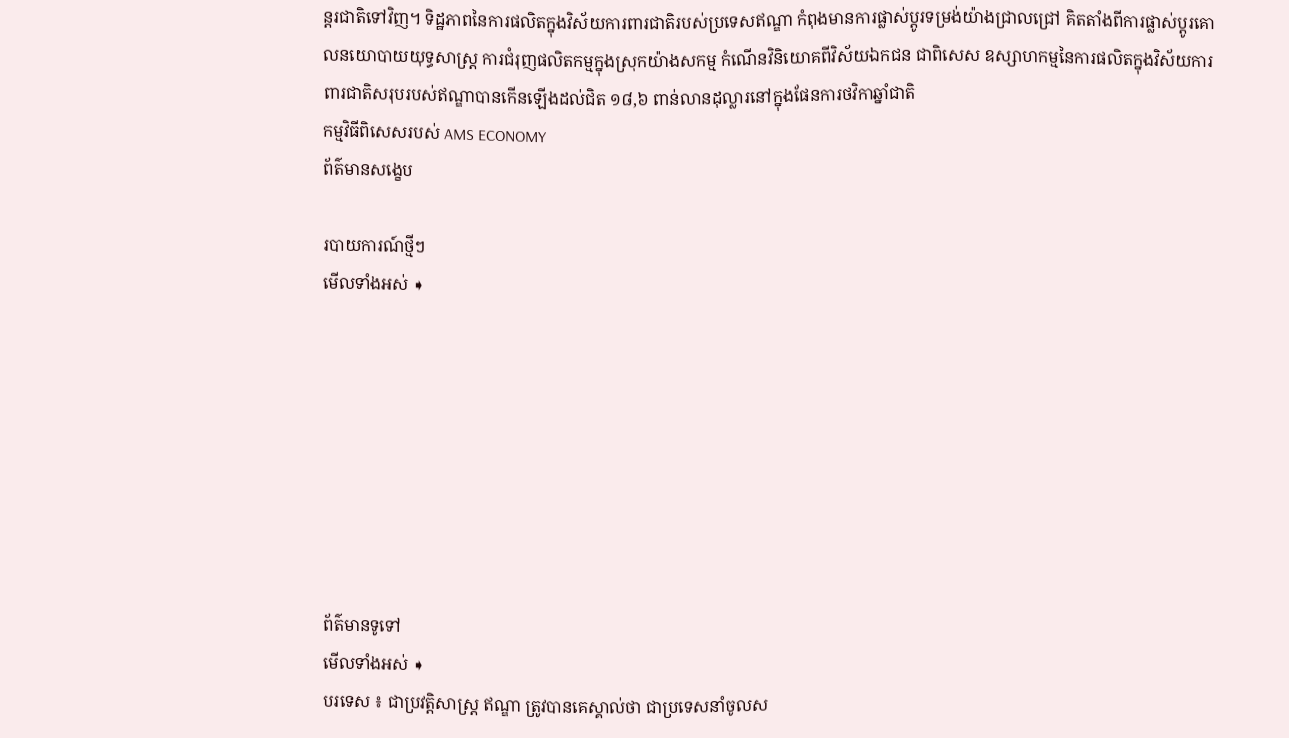ន្តរជាតិទៅវិញ។ ទិដ្ឋភាពនៃការផលិតក្នុងវិស័យការពារជាតិរបស់ប្រទេសឥណ្ឌា កំពុងមានការផ្លាស់ប្តូរទម្រង់យ៉ាងជ្រាលជ្រៅ គិតតាំងពីការផ្លាស់ប្តូរគោលនយោបាយយុទ្ធសាស្ត្រ ការជំរុញផលិតកម្មក្នុងស្រុកយ៉ាងសកម្ម កំណើនវិនិយោគពីវិស័យឯកជន ជាពិសេស ឧស្សាហកម្មនៃការផលិតក្នុងវិស័យការពារជាតិសរុបរបស់ឥណ្ឌាបានកើនឡើងដល់ជិត ១៨,៦ ពាន់លានដុល្លារនៅក្នុងផែនការថវិកាឆ្នាំជាតិ
កម្មវិធីពិសេសរបស់ AMS ECONOMY
ព័ត៌មានសង្ខេប

របាយការណ៍ថ្មីៗ
មើលទាំងអស់ ➧








ព័ត៌មានទូទៅ
មើលទាំងអស់ ➧
បរទេស ៖ ជាប្រវត្តិសាស្ត្រ ឥណ្ឌា ត្រូវបានគេស្គាល់ថា ជាប្រទេសនាំចូលស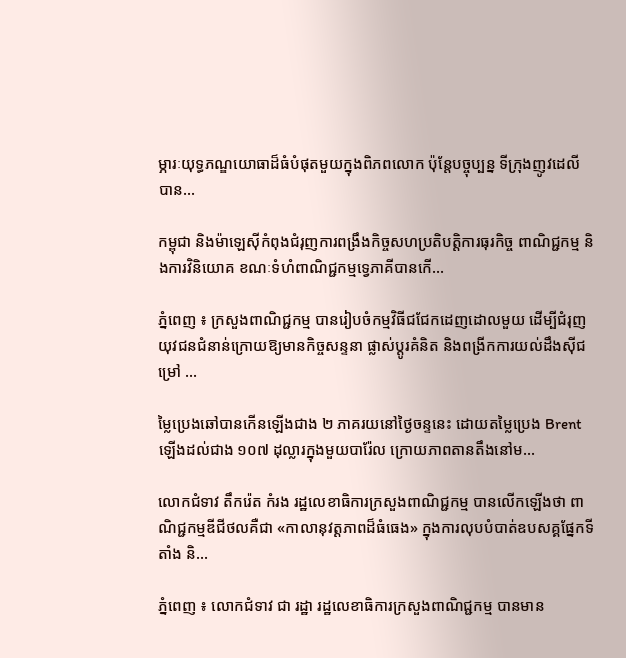ម្ភារៈយុទ្ធភណ្ឌយោធាដ៏ធំបំផុតមួយក្នុងពិភពលោក ប៉ុន្តែបច្ចុប្បន្ន ទីក្រុងញូវដេលី បាន...

កម្ពុជា និងម៉ាឡេស៊ីកំពុងជំរុញការពង្រឹងកិច្ចសហប្រតិបត្តិការធុរកិច្ច ពាណិជ្ជកម្ម និងការវិនិយោគ ខណៈទំហំពាណិជ្ជកម្មទ្វេភាគីបានកើ...

ភ្នំពេញ ៖ ក្រសួងពាណិជ្ជកម្ម បានរៀបចំកម្មវិធីជជែកដេញដោលមួយ ដើម្បីជំរុញយុវជនជំនាន់ក្រោយឱ្យមានកិច្ចសន្ទនា ផ្លាស់ប្តូរគំនិត និងពង្រីកការយល់ដឹងស៊ីជម្រៅ ...

ម្លៃប្រេងឆៅបានកើនឡើងជាង ២ ភាគរយនៅថ្ងៃចន្ទនេះ ដោយតម្លៃប្រេង Brent ឡើងដល់ជាង ១០៧ ដុល្លារក្នុងមួយបារ៉ែល ក្រោយភាពតានតឹងនៅម...

លោកជំទាវ តឹករ៉េត កំរង រដ្ឋលេខាធិការក្រសួងពាណិជ្ជកម្ម បានលើកឡើងថា ពាណិជ្ជកម្មឌីជីថលគឺជា «កាលានុវត្តភាពដ៏ធំធេង» ក្នុងការលុបបំបាត់ឧបសគ្គផ្នែកទីតាំង និ...

ភ្នំពេញ ៖ លោកជំទាវ ជា រដ្ឋា រដ្ឋលេខាធិការក្រសួងពាណិជ្ជកម្ម បានមាន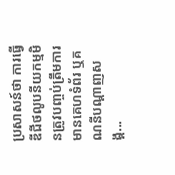ប្រសាសន៍ថា ការធ្វើឌីជីថលូបនីយកម្មមិនត្រូវបញ្ចប់ត្រឹមការមានគេហទំព័រ ឬគណនីបណ្តាញសង្គ...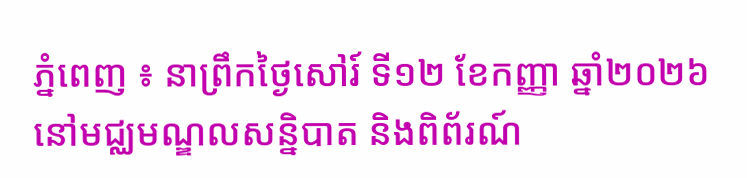ភ្នំពេញ ៖ នាព្រឹកថ្ងៃសៅរ៍ ទី១២ ខែកញ្ញា ឆ្នាំ២០២៦ នៅមជ្ឈមណ្ឌលសន្និបាត និងពិព័រណ៍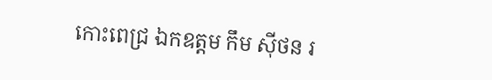កោះពេជ្រ ឯកឧត្តម កឹម ស៊ីថន រ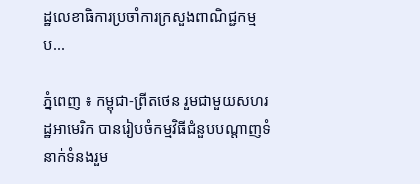ដ្ឋលេខាធិការប្រចាំការក្រសួងពាណិជ្ជកម្ម ប...

ភ្នំពេញ ៖ កម្ពុជា-ព្រីតថេន រួមជាមួយសហរដ្ឋអាមេរិក បានរៀបចំកម្មវិធីជំនួបបណ្តាញទំនាក់ទំនងរួម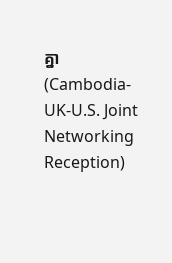គ្នា (Cambodia-UK-U.S. Joint Networking Reception)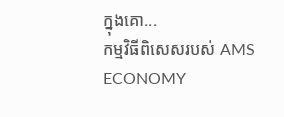ក្នុងគោ...
កម្មវិធីពិសេសរបស់ AMS ECONOMY